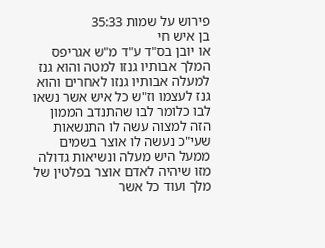פירוש על שמות 35:33
בן איש חי
או יובן בס"ד ע"ד מ"ש אגריפס המלך אבותיו גנזו למטה והוא גנז למעלה אבותיו גנזו לאחרים והוא גנז לעצמו וז"ש כל איש אשר נשאו לבו כלומר לבו שהתנדב הממון הזה למצוה עשה לו התנשאות שעי"כ נעשה לו אוצר בשמים ממעל היש מעלה ונשיאות גדולה מזו שיהיה לאדם אוצר בפלטין של מלך ועוד כל אשר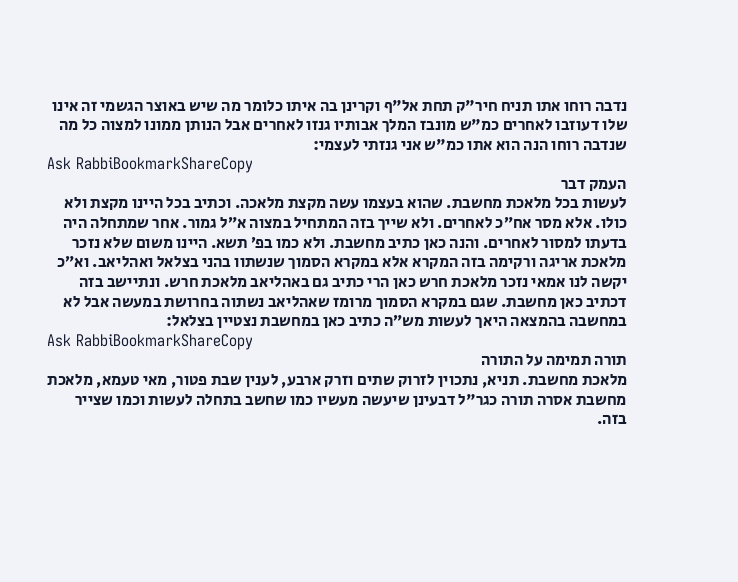נדבה רוחו אתו תניח חיר"ק תחת אל"ף וקרינן בה איתו כלומר מה שיש באוצר הגשמי זה אינו שלו דעוזבו לאחרים כמ"ש מונבז המלך אבותיו גנזו לאחרים אבל הנותן ממונו למצוה כל מה שנדבה רוחו הנה הוא אתו כמ"ש אני גנזתי לעצמי:
Ask RabbiBookmarkShareCopy
העמק דבר
לעשות בכל מלאכת מחשבת. שהוא בעצמו עשה מקצת מלאכה. וכתיב בכל היינו מקצת ולא כולו. אלא מסר אח״כ לאחרים. ולא שייך בזה המתחיל במצוה א״ל גמור. אחר שמתחלה היה בדעתו למסור לאחרים. והנה כאן כתיב מחשבת. ולא כמו בפ׳ תשא. היינו משום שלא נזכר מלאכת אריגה ורקימה בזה המקרא אלא במקרא הסמוך שנשתוו בהני בצלאל ואהליאב. וא״כ יקשה לנו אמאי נזכר מלאכת חרש כאן הרי כתיב גם באהליאב מלאכת חרש. ונתיישב בזה דכתיב כאן מחשבת. שגם במקרא הסמוך מרומז שאהליאב נשתוה בחרושת במעשה אבל לא במחשבה בהמצאה היאך לעשות מש״ה כתיב כאן במחשבת נצטיין בצלאל:
Ask RabbiBookmarkShareCopy
תורה תמימה על התורה
מלאכת מחשבת. תניא, נתכוין לזרוק שתים וזרק ארבע, לענין שבת פטור, מאי טעמא, מלאכת מחשבת אסרה תורה כגר"ל דבעינן שיעשה מעשיו כמו שחשב בתחלה לעשות וכמו שצייר בזה.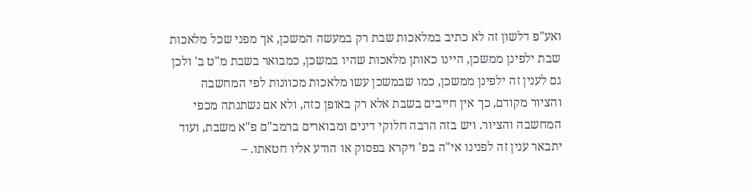ואע"פ דלשון זה לא כתיב במלאכות שבת רק במעשה המשכן, אך מפני שכל מלאכות שבת ילפינן ממשכן, היינו כאותן מלאכות שהיו במשכן, כמבואר בשבת מ"ט ב' ולכן גם לענין זה ילפינן ממשכן, כמו שבמשכן עשו מלאכות מכוונות לפי המחשבה והציור מקודם, כך אין חייבים בשבת אלא רק באופן כזה, ולא אם נשתנתה מכפי המחשבה והציור. ויש בזה הרבה חלוקי דינים ומבוארים ברמב"ם פ"א משבת, ועוד יתבאר ענין זה לפנינו אי"ה בפ' ויקרא בפסוק או הודע אליו חטאתו. –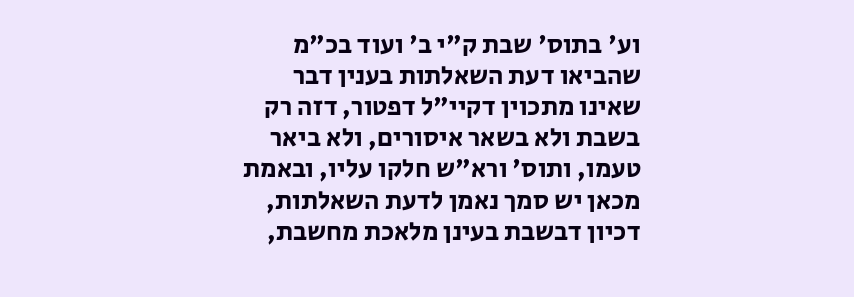וע' בתוס' שבת ק"י ב' ועוד בכ"מ שהביאו דעת השאלתות בענין דבר שאינו מתכוין דקיי"ל דפטור, דזה רק בשבת ולא בשאר איסורים, ולא ביאר טעמו, ותוס' ורא"ש חלקו עליו, ובאמת מכאן יש סמך נאמן לדעת השאלתות, דכיון דבשבת בעינן מלאכת מחשבת,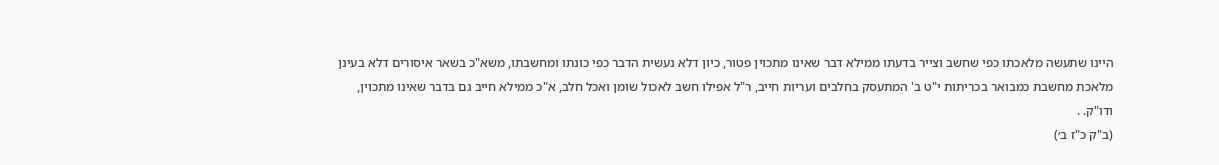היינו שתעשה מלאכתו כפי שחשב וצייר בדעתו ממילא דבר שאינו מתכוין פטור, כיון דלא נעשית הדבר כפי כונתו ומחשבתו, משא"כ בשאר איסורים דלא בעינן מלאכת מחשבת כמבואר בכריתות י"ט ב' המתעסק בחלבים ועריות חייב, ר"ל אפילו חשב לאכול שומן ואכל חלב, א"כ ממילא חייב גם בדבר שאינו מתכוין, ודו"ק. .
(ב"ק כ"ז ב׳)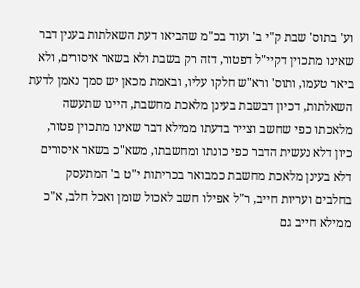וע' בתוס' שבת ק"י ב' ועוד בכ"מ שהביאו דעת השאלתות בענין דבר שאינו מתכוין דקיי"ל דפטור, דזה רק בשבת ולא בשאר איסורים, ולא ביאר טעמו, ותוס' ורא"ש חלקו עליו, ובאמת מכאן יש סמך נאמן לדעת השאלתות, דכיון דבשבת בעינן מלאכת מחשבת, היינו שתעשה מלאכתו כפי שחשב וצייר בדעתו ממילא דבר שאינו מתכוין פטור, כיון דלא נעשית הדבר כפי כונתו ומחשבתו, משא"כ בשאר איסורים דלא בעינן מלאכת מחשבת כמבואר בכריתות י"ט ב' המתעסק בחלבים ועריות חייב, ר"ל אפילו חשב לאכול שומן ואכל חלב, א"כ ממילא חייב גם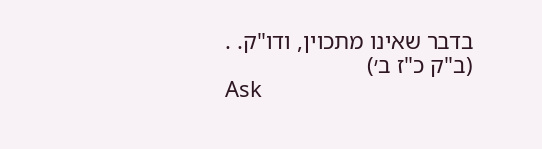בדבר שאינו מתכוין, ודו"ק. .
(ב"ק כ"ז ב׳)
Ask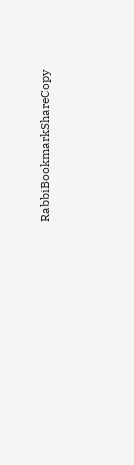RabbiBookmarkShareCopy